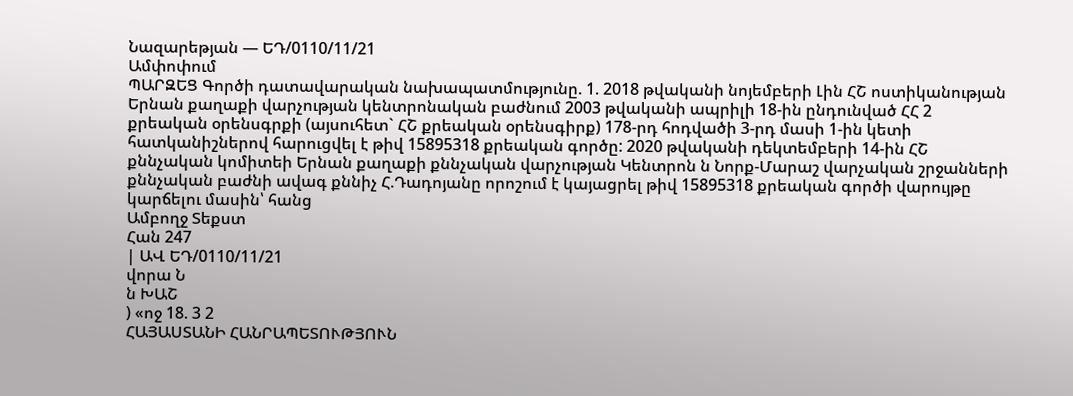Նազարեթյան — ԵԴ/0110/11/21
Ամփոփում
ՊԱՐԶԵՑ Գործի դատավարական նախապատմությունը. 1. 2018 թվականի նոյեմբերի Լին ՀՇ ոստիկանության Երնան քաղաքի վարչության կենտրոնական բաժնում 2003 թվականի ապրիլի 18-ին ընդունված ՀՀ 2 քրեական օրենսգրքի (այսուհետ` ՀՇ քրեական օրենսգիրք) 178-րդ հոդվածի 3-րդ մասի 1-ին կետի հատկանիշներով հարուցվել է թիվ 15895318 քրեական գործը: 2020 թվականի դեկտեմբերի 14-ին ՀՇ քննչական կոմիտեի Երնան քաղաքի քննչական վարչության Կենտրոն ն Նորք-Մարաշ վարչական շրջանների քննչական բաժնի ավագ քննիչ Հ.Դադոյանը որոշում է կայացրել թիվ 15895318 քրեական գործի վարույթը կարճելու մասին՝ հանց
Ամբողջ Տեքստ
Հան 247
| ԱՎ ԵԴ/0110/11/21
վորա Ն
ն ԽԱՇ
) «ոջ 18. 3 2
ՀԱՅԱՍՏԱՆԻ ՀԱՆՐԱՊԵՏՈՒԹՅՈՒՆ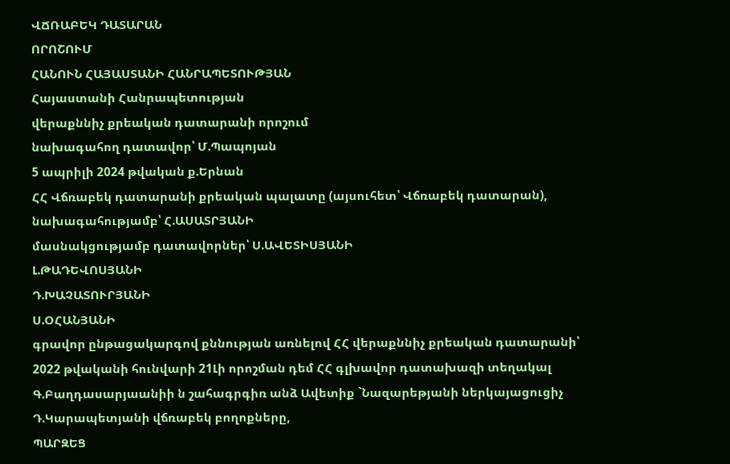ՎՃՌԱԲԵԿ ԴԱՏԱՐԱՆ
ՈՐՈՇՈՒՄ
ՀԱՆՈՒՆ ՀԱՅԱՍՏԱՆԻ ՀԱՆՐԱՊԵՏՈՒԹՅԱՆ
Հայաստանի Հանրապետության
վերաքննիչ քրեական դատարանի որոշում
նախագահող դատավոր՝ Մ.Պապոյան
5 ապրիլի 2024 թվական ք.Երնան
ՀՀ Վճռաբեկ դատարանի քրեական պալատը (այսուհետ՝ Վճռաբեկ դատարան), նախագահությամբ՝ Հ.ԱՍԱՏՐՅԱՆԻ
մասնակցությամբ դատավորներ՝ Ս.ԱՎԵՏԻՍՅԱՆԻ
Լ.ԹԱԴԵՎՈՍՅԱՆԻ
Դ.ԽԱՉԱՏՈՒՐՅԱՆԻ
Ս.ՕՀԱՆՅԱՆԻ
գրավոր ընթացակարգով քննության առնելով ՀՀ վերաքննիչ քրեական դատարանի՝ 2022 թվականի հունվարի 21Լի որոշման դեմ ՀՀ գլխավոր դատախազի տեղակալ Գ.Բաղդասարյաանիի ն շահագրգիռ անձ Ավետիք `Նազարեթյանի ներկայացուցիչ Դ.Կարապետյանի վճռաբեկ բողոքները,
ՊԱՐԶԵՑ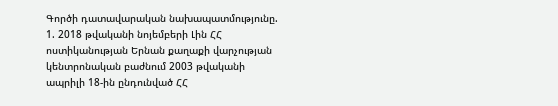Գործի դատավարական նախապատմությունը.
1. 2018 թվականի նոյեմբերի Լին ՀՀ ոստիկանության Երնան քաղաքի վարչության կենտրոնական բաժնում 2003 թվականի ապրիլի 18-ին ընդունված ՀՀ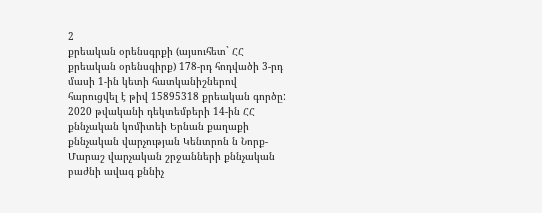2
քրեական օրենսգրքի (այսուհետ` ՀՀ քրեական օրենսգիրք) 178-րդ հոդվածի 3-րդ մասի 1-ին կետի հատկանիշներով հարուցվել է թիվ 15895318 քրեական գործը:
2020 թվականի դեկտեմբերի 14-ին ՀՀ քննչական կոմիտեի Երնան քաղաքի քննչական վարչության Կենտրոն ն Նորք-Մարաշ վարչական շրջանների քննչական բաժնի ավագ քննիչ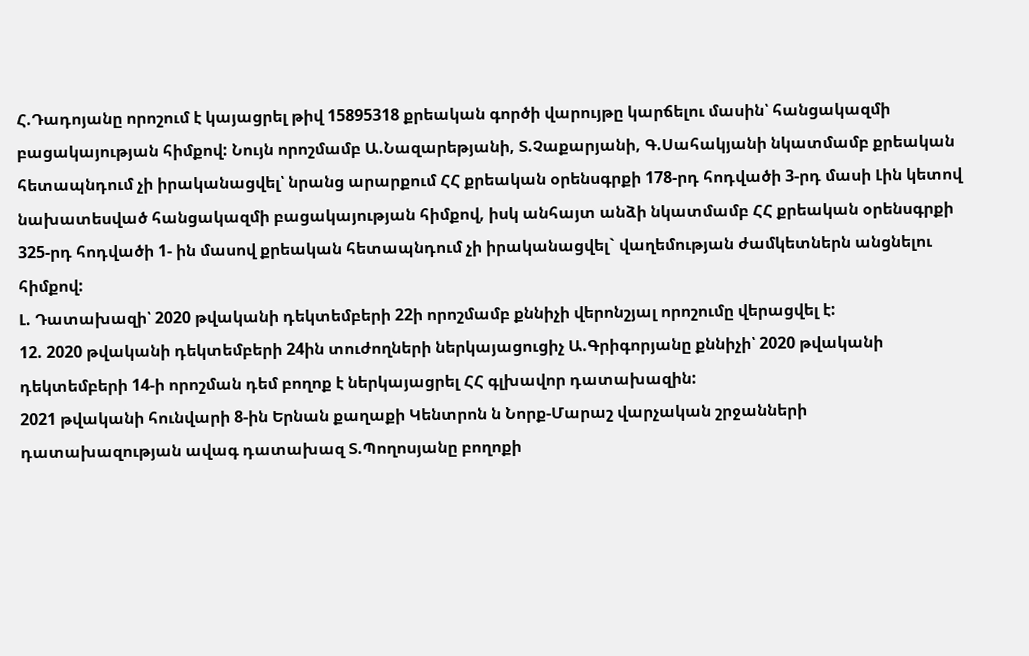Հ.Դադոյանը որոշում է կայացրել թիվ 15895318 քրեական գործի վարույթը կարճելու մասին՝ հանցակազմի բացակայության հիմքով: Նույն որոշմամբ Ա.Նազարեթյանի, Տ.Չաքարյանի, Գ.Սահակյանի նկատմամբ քրեական հետապնդում չի իրականացվել՝ նրանց արարքում ՀՀ քրեական օրենսգրքի 178-րդ հոդվածի 3-րդ մասի Լին կետով նախատեսված հանցակազմի բացակայության հիմքով, իսկ անհայտ անձի նկատմամբ ՀՀ քրեական օրենսգրքի 325-րդ հոդվածի 1- ին մասով քրեական հետապնդում չի իրականացվել` վաղեմության ժամկետներն անցնելու հիմքով:
Լ. Դատախազի՝ 2020 թվականի դեկտեմբերի 22ի որոշմամբ քննիչի վերոնշյալ որոշումը վերացվել է:
12. 2020 թվականի դեկտեմբերի 24ին տուժողների ներկայացուցիչ Ա.Գրիգորյանը քննիչի՝ 2020 թվականի դեկտեմբերի 14-ի որոշման դեմ բողոք է ներկայացրել ՀՀ գլխավոր դատախազին:
2021 թվականի հունվարի 8-ին Երնան քաղաքի Կենտրոն ն Նորք-Մարաշ վարչական շրջանների դատախազության ավագ դատախազ Տ.Պողոսյանը բողոքի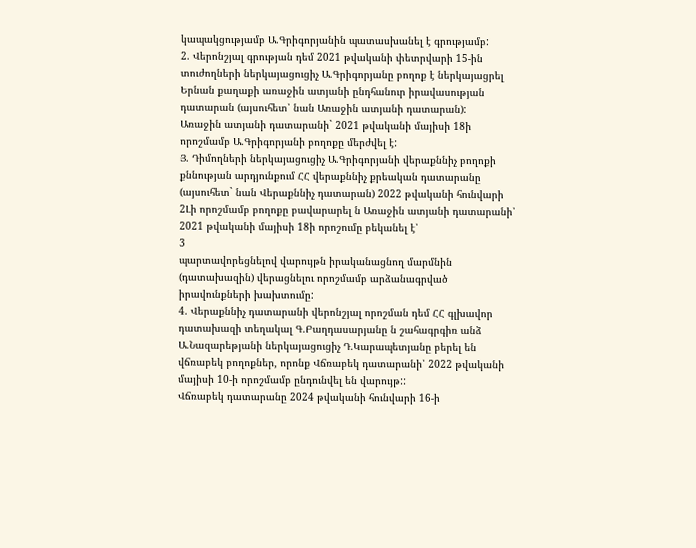կապակցությամբ Ա.Գրիգորյանին պատասխանել է գրությամբ:
2. Վերոնշյալ գրության դեմ 2021 թվականի փետրվարի 15-ին տուժողների ներկայացուցիչ Ա.Գրիգորյանը բողոք է ներկայացրել Երնան քաղաքի առաջին ատյանի ընդհանուր իրավասության դատարան (այսուհետ՝ նան Առաջին ատյանի դատարան):
Առաջին ատյանի դատարանի` 2021 թվականի մայիսի 18ի որոշմամբ Ա.Գրիգորյանի բողոքը մերժվել է:
Յ. Դիմողների ներկայացուցիչ Ա.Գրիգորյանի վերաքննիչ բողոքի քննության արդյունքում ՀՀ վերաքննիչ քրեական դատարանը (այսուհետ` նան Վերաքննիչ դատարան) 2022 թվականի հունվարի 2Լի որոշմամբ բողոքը բավարարել ն Առաջին ատյանի դատարանի՝ 2021 թվականի մայիսի 18ի որոշումը բեկանել է՝
3
պարտավորեցնելով վարույթն իրականացնող մարմնին (դատախազին) վերացնելու որոշմամբ արձանագրված իրավունքների խախտումը:
4. Վերաքննիչ դատարանի վերոնշյալ որոշման դեմ ՀՀ գլխավոր դատախազի տեղակալ Գ.Բաղդասարյանը ն շահագրգիռ անձ Ա.Նազարեթյանի ներկայացուցիչ Դ.Կարապետյանը բերել են վճռաբեկ բողոքներ, որոնք Վճռաբեկ դատարանի՝ 2022 թվականի մայիսի 10-ի որոշմամբ ընդունվել են վարույթ::
Վճռաբեկ դատարանը 2024 թվականի հունվարի 16-ի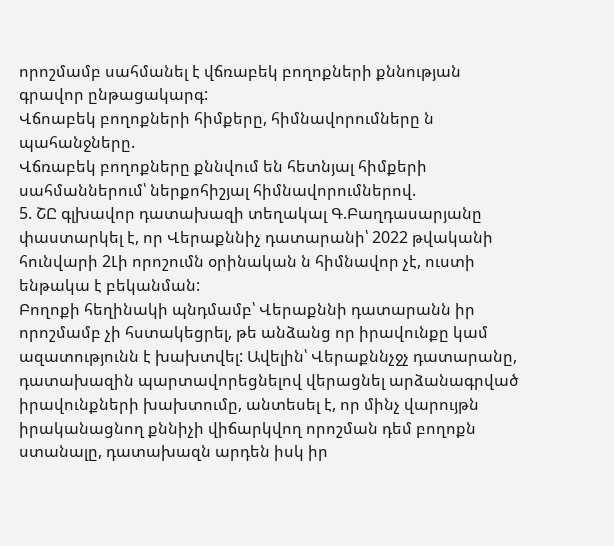որոշմամբ սահմանել է վճռաբեկ բողոքների քննության գրավոր ընթացակարգ:
Վճոաբեկ բողոքների հիմքերը, հիմնավորումները ն պահանջները.
Վճռաբեկ բողոքները քննվում են հետնյալ հիմքերի սահմաններում՝ ներքոհիշյալ հիմնավորումներով.
5. ՇԸ գլխավոր դատախազի տեղակալ Գ.Բաղդասարյանը փաստարկել է, որ Վերաքննիչ դատարանի՝ 2022 թվականի հունվարի 2Լի որոշումն օրինական ն հիմնավոր չէ, ուստի ենթակա է բեկանման:
Բողոքի հեղինակի պնդմամբ՝ Վերաքննի դատարանն իր որոշմամբ չի հստակեցրել, թե անձանց որ իրավունքը կամ ազատությունն է խախտվել: Ավելին՝ Վերաքննչջչ դատարանը, դատախազին պարտավորեցնելով վերացնել արձանագրված իրավունքների խախտումը, անտեսել է, որ մինչ վարույթն իրականացնող քննիչի վիճարկվող որոշման դեմ բողոքն ստանալը, դատախազն արդեն իսկ իր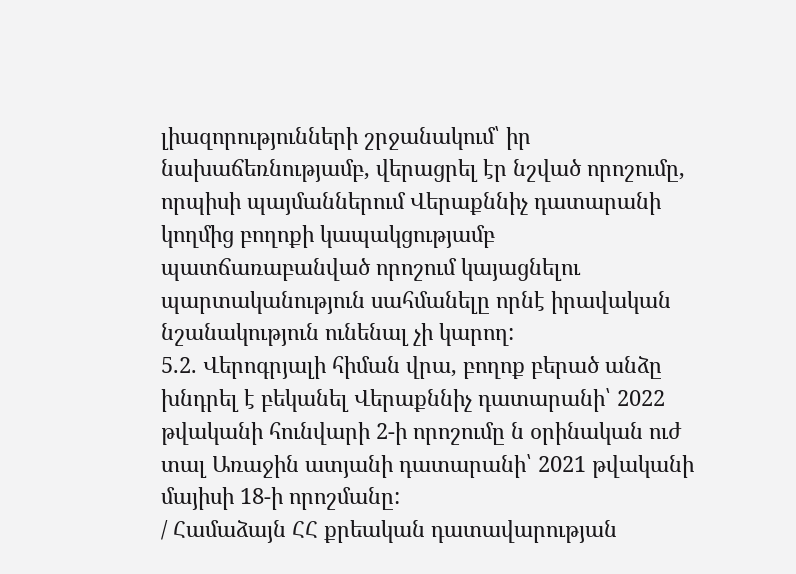լիազորությունների շրջանակում՝ իր նախաճեռնությամբ, վերացրել էր նշված որոշումը, որպիսի պայմաններում Վերաքննիչ դատարանի կողմից բողոքի կապակցությամբ պատճառաբանված որոշում կայացնելու պարտականություն սահմանելը որնէ իրավական նշանակություն ունենալ չի կարող:
5.2. Վերոգրյալի հիման վրա, բողոք բերած անձը խնդրել է բեկանել Վերաքննիչ դատարանի՝ 2022 թվականի հունվարի 2-ի որոշումը ն օրինական ուժ տալ Առաջին ատյանի դատարանի՝ 2021 թվականի մայիսի 18-ի որոշմանը:
/ Համաձայն ՀՀ քրեական դատավարության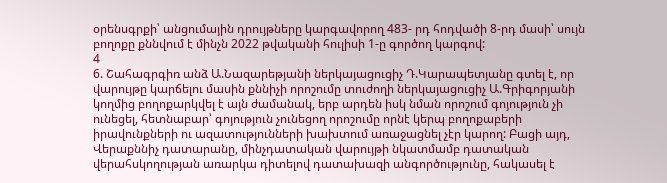օրենսգրքի՝ անցումային դրույթները կարգավորող 483- րդ հոդվածի 8-րդ մասի՝ սույն բողոքը քննվում է մինչն 2022 թվականի հուլիսի 1-ը գործող կարգով:
4
6. Շահագրգիռ անձ Ա.Նազարեթյանի ներկայացուցիչ Դ.Կարապետյանը գտել է, որ վարույթը կարճելու մասին քննիչի որոշումը տուժողի ներկայացուցիչ Ա.Գրիգորյանի կողմից բողոքարկվել է այն ժամանակ, երբ արդեն իսկ նման որոշում գոյություն չի ունեցել, հետնաբար՝ գոյություն չունեցող որոշումը որնէ կերպ բողոքաբերի իրավունքների ու ազատությունների խախտում առաջացնել չէր կարող: Բացի այդ, Վերաքննիչ դատարանը, մինչդատական վարույթի նկատմամբ դատական վերահսկողության առարկա դիտելով դատախազի անգործությունը, հակասել է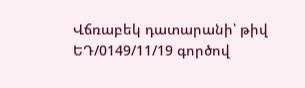Վճռաբեկ դատարանի՝ թիվ ԵԴ/0149/11/19 գործով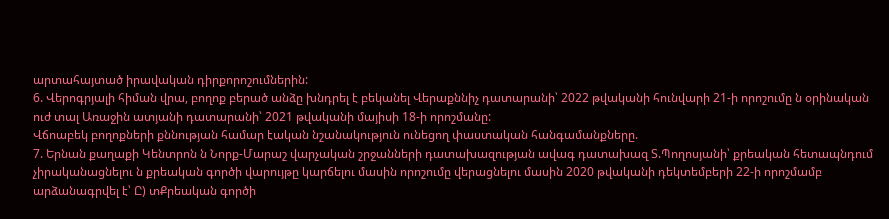արտահայտած իրավական դիրքորոշումներին:
6. Վերոգրյալի հիման վրա, բողոք բերած անձը խնդրել է բեկանել Վերաքննիչ դատարանի՝ 2022 թվականի հունվարի 21-ի որոշումը ն օրինական ուժ տալ Առաջին ատյանի դատարանի՝ 2021 թվականի մայիսի 18-ի որոշմանը:
Վճոաբեկ բողոքների քննության համար էական նշանակություն ունեցող փաստական հանգամանքները.
7. Երնան քաղաքի Կենտրոն ն Նորք-Մարաշ վարչական շրջանների դատախազության ավագ դատախազ Տ.Պողոսյանի՝ քրեական հետապնդում չիրականացնելու ն քրեական գործի վարույթը կարճելու մասին որոշումը վերացնելու մասին 2020 թվականի դեկտեմբերի 22-ի որոշմամբ արձանագրվել է՝ Ը) տՔրեական գործի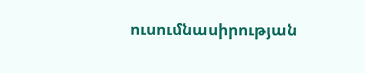ուսումնասիրության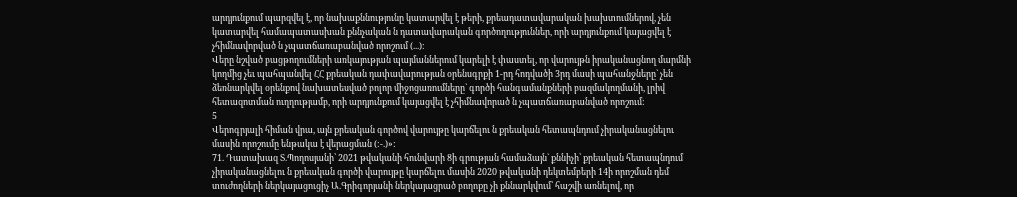արդյունքում պարզվել է, որ նախաքննությունը կատարվել է թերի, քրեադատավարական խախտումներով, չեն կատարվել համապատասխան քննչական ն դատավարական գործողություններ, որի արդյունքում կայացվել է չհիմնավորված ն չպատճառաբանված որոշում (...):
Վերը նշված բացթողումների առկայության պայմաններում կարելի է փաստել, որ վարույթն իրականացնող մարմնի կողմից չեւ պահպանվել ՀՀ քրեական դափավարության օրենսգրքի 1-րդ հոդվածի 3րդ մասի պահանջները` չեն ձեռնարկվել օրենքով նախատեսված բոլոր միջոցառումները` գործի հանգամանքների բազմակողմանի, լրիվ հետազոտման ուղղությամբ, որի արդյունքում կայացվել է չհիմնավորած ն չպատճառաբանված որոշում:
5
Վերոգրյալի հիման վրա, այն քրեական գործով վարույթը կարճելու ն քրեական հետապնդում չիրականացնելու մասին որոշումը ենթակա է վերացման (:-.)»:
71. Դատախազ Տ.Պողոսյանի՝ 2021 թվականի հունվարի 8ի գրության համաձայն` քննիչի՝ քրեական հետապնդում չիրականացնելու ն քրեական գործի վարույթը կարճելու մասին 2020 թվականի դեկտեմբերի 14ի որոշման դեմ տուժողների ներկայացուցիչ Ա.Գրիգորյանի ներկայացրած բողոքը չի քննարկվում՝ հաշվի առնելով, որ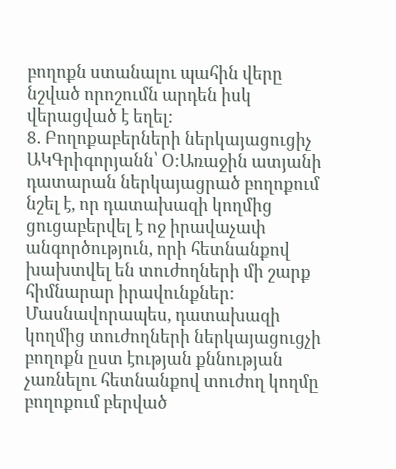բողոքն ստանալու պահին վերը նշված որոշումն արդեն իսկ վերացված է եղել:
8. Բողոքաբերների ներկայացուցիչ ԱԿԳրիգորյանն՝ Օ:Առաջին ատյանի դատարան ներկայացրած բողոքում նշել է, որ դատախազի կողմից ցուցաբերվել է ոջ իրավաչափ անգործություն, որի հետնանքով խախտվել են տուժողների մի շարք հիմնարար իրավունքներ: Մասնավորապես, դատախազի կողմից տուժողների ներկայացուցչի բողոքն ըստ էության քննության չառնելու հետնանքով տուժող կողմը բողոքում բերված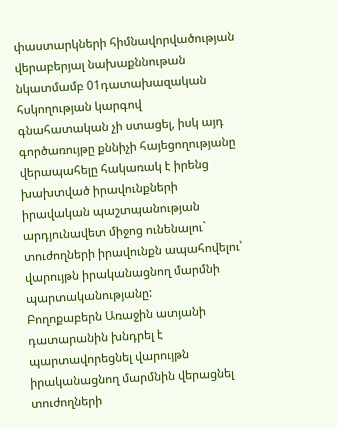փաստարկների հիմնավորվածության վերաբերյալ նախաքննութան նկատմամբ 01դատախազական հսկողության կարգով
գնահատական չի ստացել, իսկ այդ գործառույթը քննիչի հայեցողությանը վերապահելը հակառակ է իրենց խախտված իրավունքների իրավական պաշտպանության արդյունավետ միջոց ունենալու` տուժողների իրավունքն ապահովելու՝ վարույթն իրականացնող մարմնի պարտականությանը:
Բողոքաբերն Առաջին ատյանի դատարանին խնդրել է պարտավորեցնել վարույթն իրականացնող մարմնին վերացնել տուժողների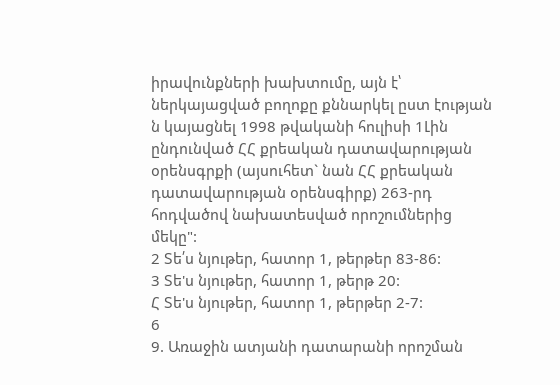իրավունքների խախտումը, այն է՝ ներկայացված բողոքը քննարկել ըստ էության ն կայացնել 1998 թվականի հուլիսի 1Լին ընդունված ՀՀ քրեական դատավարության օրենսգրքի (այսուհետ` նան ՀՀ քրեական դատավարության օրենսգիրք) 263-րդ հոդվածով նախատեսված որոշումներից մեկը":
2 Տե՛ս նյութեր, հատոր 1, թերթեր 83-86:
3 Տե'ս նյութեր, հատոր 1, թերթ 20:
Հ Տե'ս նյութեր, հատոր 1, թերթեր 2-7:
6
9. Առաջին ատյանի դատարանի որոշման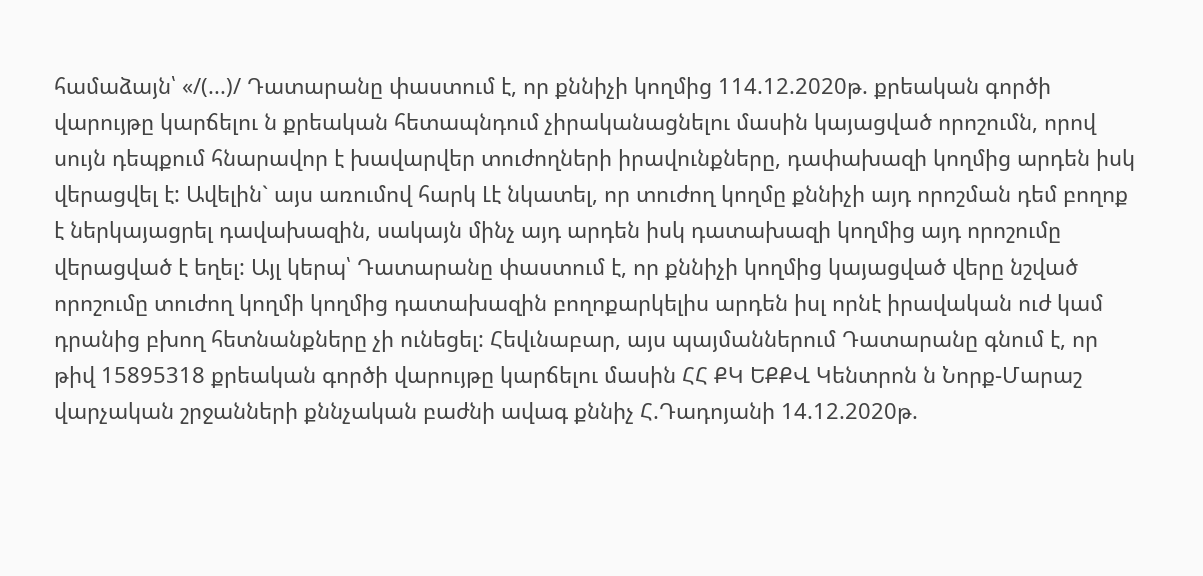համաձայն՝ «/(...)/ Դատարանը փաստում է, որ քննիչի կողմից 114.12.2020թ. քրեական գործի վարույթը կարճելու ն քրեական հետապնդում չիրականացնելու մասին կայացված որոշումն, որով սույն դեպքում հնարավոր է խավարվեր տուժողների իրավունքները, դափախազի կողմից արդեն իսկ վերացվել է: Ավելին` այս առումով հարկ Լէ նկատել, որ տուժող կողմը քննիչի այդ որոշման դեմ բողոք է ներկայացրել դավախազին, սակայն մինչ այդ արդեն իսկ դատախազի կողմից այդ որոշումը վերացված է եղել: Այլ կերպ՝ Դատարանը փաստում է, որ քննիչի կողմից կայացված վերը նշված որոշումը տուժող կողմի կողմից դատախազին բողոքարկելիս արդեն իսլ որնէ իրավական ուժ կամ դրանից բխող հետնանքները չի ունեցել: Հեվւնաբար, այս պայմաններում Դատարանը գնում է, որ թիվ 15895318 քրեական գործի վարույթը կարճելու մասին ՀՀ ՔԿ ԵՔՔՎ Կենտրոն ն Նորք-Մարաշ վարչական շրջանների քննչական բաժնի ավագ քննիչ Հ.Դադոյանի 14.12.2020թ.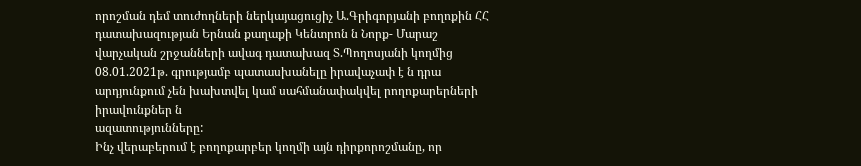որոշման դեմ տուժողների ներկայացուցիչ Ա.Գրիգորյանի բողոքին ՀՀ դատախազության Երնան քաղաքի Կենտրոն ն Նորք- Մարաշ վարչական շրջանների ավագ դատախազ Տ.Պողոսյանի կողմից 08.01.2021թ. գրությամբ պատասխանելը իրավաչափ է ն դրա արդյունքում չեն խախտվել կամ սահմանափակվել րողոքարերների իրավունքներ ն
ազատությունները:
Ինչ վերաբերում է բողոքարբեր կողմի այն դիրքորոշմանը, որ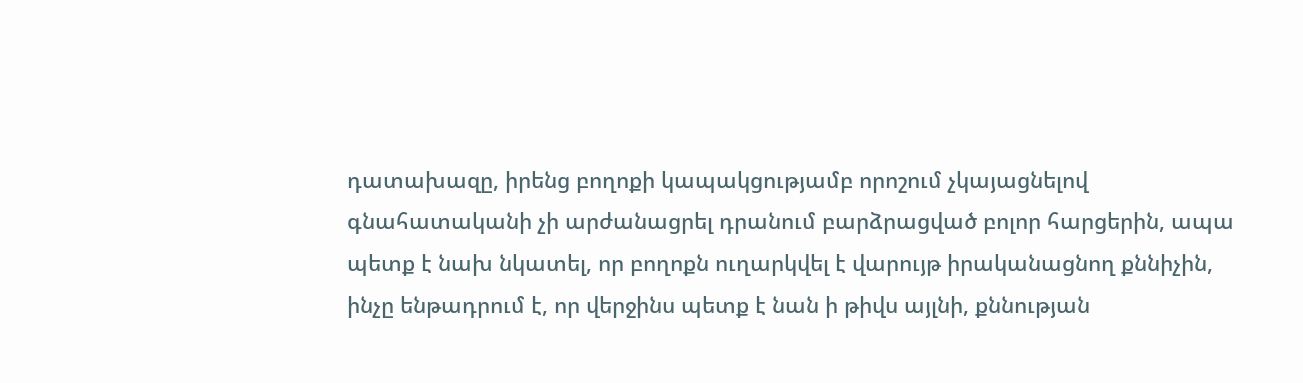դատախազը, իրենց բողոքի կապակցությամբ որոշում չկայացնելով գնահատականի չի արժանացրել դրանում բարձրացված բոլոր հարցերին, ապա պետք է նախ նկատել, որ բողոքն ուղարկվել է վարույթ իրականացնող քննիչին, ինչը ենթադրում է, որ վերջինս պետք է նան ի թիվս այլնի, քննության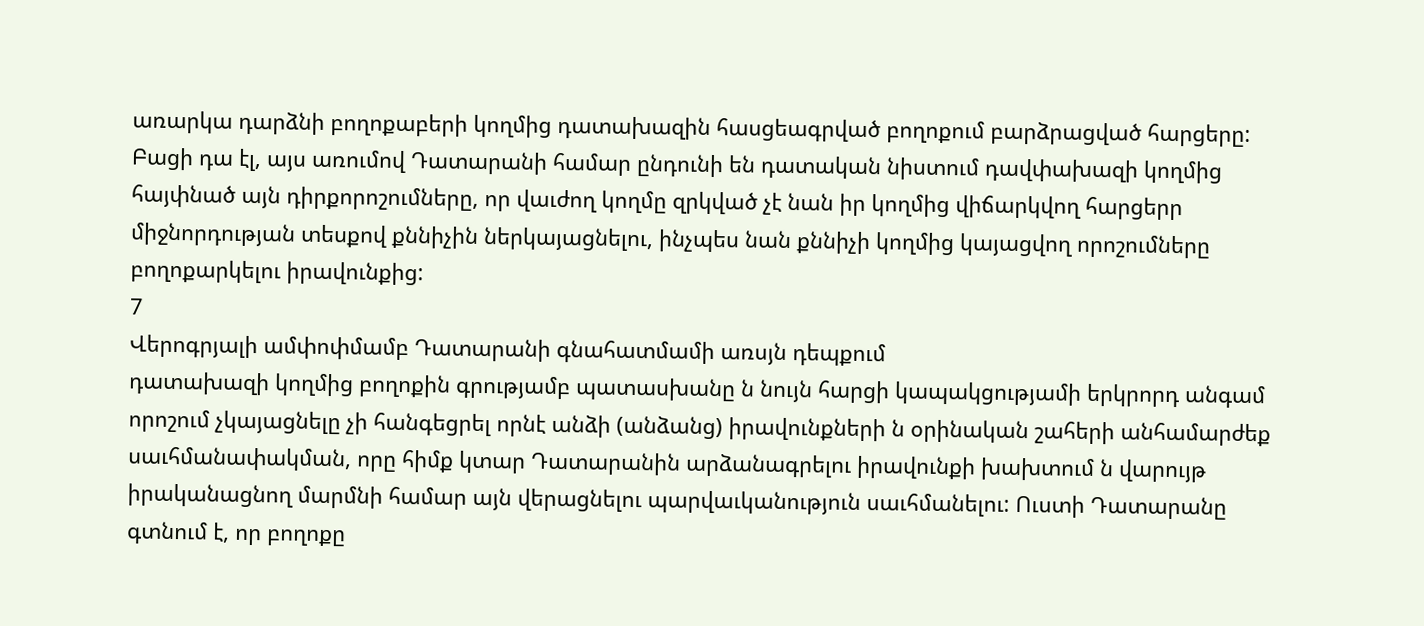առարկա դարձնի բողոքաբերի կողմից դատախազին հասցեագրված բողոքում բարձրացված հարցերը: Բացի դա էլ, այս առումով Դատարանի համար ընդունի են դատական նիստում դավփախազի կողմից հայփնած այն դիրքորոշումները, որ վաւժող կողմը զրկված չէ նան իր կողմից վիճարկվող հարցերր միջնորդության տեսքով քննիչին ներկայացնելու, ինչպես նան քննիչի կողմից կայացվող որոշումները բողոքարկելու իրավունքից:
7
Վերոգրյալի ամփոփմամբ Դատարանի գնահատմամի առսյն դեպքում
դատախազի կողմից բողոքին գրությամբ պատասխանը ն նույն հարցի կապակցությամի երկրորդ անգամ որոշում չկայացնելը չի հանգեցրել որնէ անձի (անձանց) իրավունքների ն օրինական շահերի անհամարժեք սաւհմանափակման, որը հիմք կտար Դատարանին արձանագրելու իրավունքի խախտում ն վարույթ իրականացնող մարմնի համար այն վերացնելու պարվաւկանություն սաւհմանելու: Ուստի Դատարանը գտնում է, որ բողոքը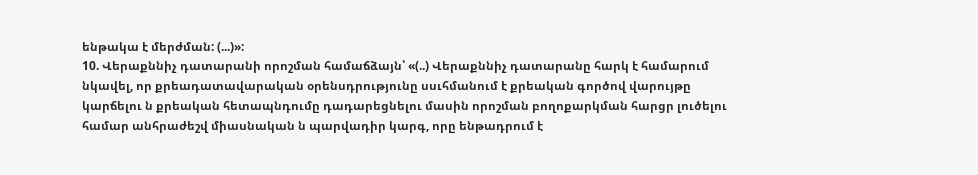ենթակա է մերժման: (...)»:
10. Վերաքննիչ դատարանի որոշման համաճձայն՝ «(..) Վերաքննիչ դատարանը հարկ է համարում նկավել, որ քրեադատավարական օրենսդրությունը սսւհմանում է քրեական գործով վարույթը կարճելու ն քրեական հետապնդումը դադարեցնելու մասին որոշման բողոքարկման հարցր լուծելու համար անհրաժեշվ միասնական ն պարվադիր կարգ, որը ենթադրում է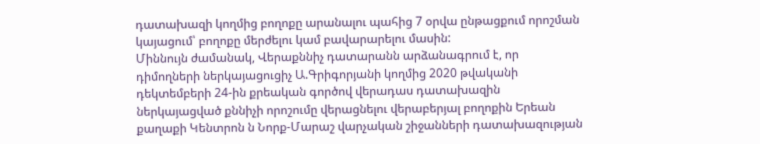դատախազի կողմից բողոքը արանալու պահից 7 օրվա ընթացքում որոշման կայացում՝ բողոքը մերժելու կամ բավարարելու մասին:
Միննույն ժամանակ, Վերաքննիչ դատարանն արձանագրում է, որ դիմողների ներկայացուցիչ Ա.Գրիգորյանի կողմից 2020 թվականի դեկտեմբերի 24-ին քրեական գործով վերադաս դատախազին ներկայացված քննիչի որոշումը վերացնելու վերաբերյալ բողոքին Երեան քաղաքի Կենտրոն ն Նորք-Մարաշ վարչական շիջանների դատախազության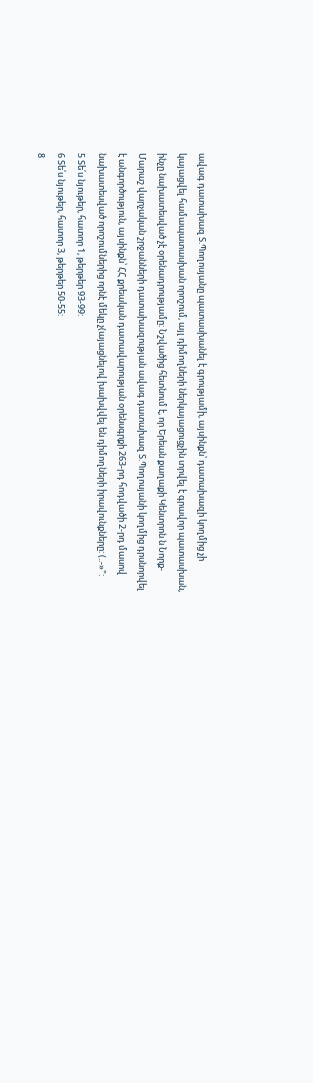ավագ դատախազ Տ.Պողոսյանը պատասխանել է գրությամի, այսինքն՝ դատախազի կողմից չի կայացվել համապատասխան որոշում, այլ դիմողների ներկայացուցչին տրվել է գրավոր պատասխան, ինչը նախատեսված չէ օրենադրությամը: Նշվածից հետնում է, որ Երեան քաղաքի Կենտրոն ն Նորք- Մարաշ վարչական շրջանների դատախազության ավագ դատախազ Տ.Պողոսյանի կողմից դրսնորվել է անգործություն, այսինքն՝ ՀՀ քրեական դատավարության օրենսգրքի 263-րդ հոդվածի 2-րդ մասով նախատեսված որոշումներից որնէ մեկը չ(այացնելով խախվվել են դիմողների իրավունքները: (..-»":
5 Տե՛ս նյութեր, հատոր 1, թերթեր 93-99:
6 Տե՛ս նյութեր, հատոր 3, թերթեր 50-55:
8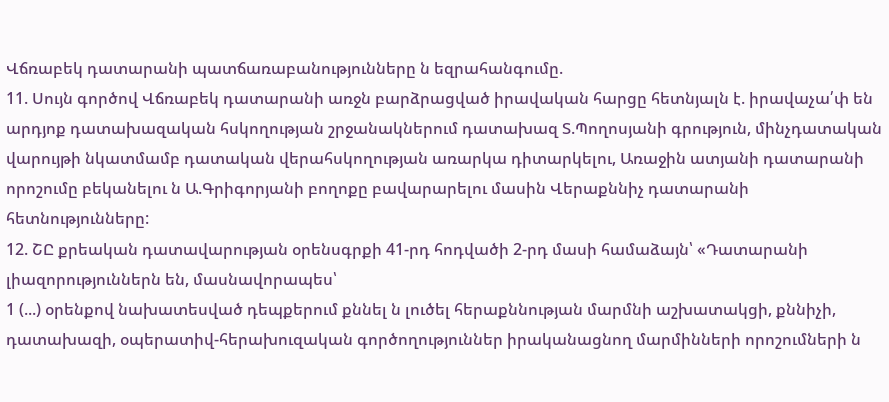Վճռաբեկ դատարանի պատճառաբանությունները ն եզրահանգումը.
11. Սույն գործով Վճռաբեկ դատարանի առջն բարձրացված իրավական հարցը հետնյալն է. իրավաչա՛փ են արդյոք դատախազական հսկողության շրջանակներում դատախազ Տ.Պողոսյանի գրություն, մինչդատական վարույթի նկատմամբ դատական վերահսկողության առարկա դիտարկելու, Առաջին ատյանի դատարանի որոշումը բեկանելու ն Ա.Գրիգորյանի բողոքը բավարարելու մասին Վերաքննիչ դատարանի հետնությունները:
12. ՇԸ քրեական դատավարության օրենսգրքի 41-րդ հոդվածի 2-րդ մասի համաձայն՝ «Դատարանի լիազորություններն են, մասնավորապես՝
1 (...) օրենքով նախատեսված դեպքերում քննել ն լուծել հերաքննության մարմնի աշխատակցի, քննիչի, դատախազի, օպերատիվ-հերախուզական գործողություններ իրականացնող մարմինների որոշումների ն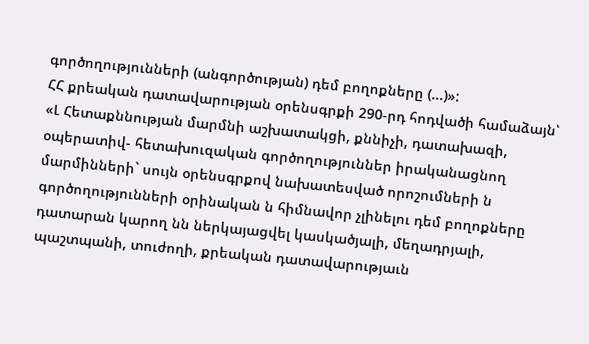գործողությունների (անգործության) դեմ բողոքները (...)»:
ՀՀ քրեական դատավարության օրենսգրքի 290-րդ հոդվածի համաձայն՝ «Լ Հետաքննության մարմնի աշխատակցի, քննիչի, դատախազի, օպերատիվ- հետախուզական գործողություններ իրականացնող մարմինների` սույն օրենսգրքով նախատեսված որոշումների ն գործողությունների օրինական ն հիմնավոր չլինելու դեմ բողոքները դատարան կարող նն ներկայացվել կասկածյալի, մեղադրյալի, պաշտպանի, տուժողի, քրեական դատավարությաւն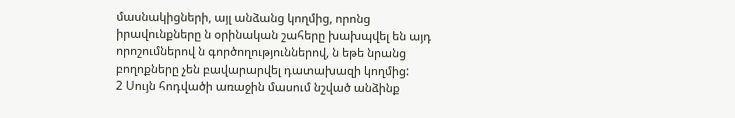մասնակիցների, այլ անձանց կողմից, որոնց իրավունքները ն օրինական շահերը խախպվել են այդ որոշումներով ն գործողություններով, ն եթե նրանց բողոքները չեն բավարարվել դատախազի կողմից:
2 Սույն հոդվածի առաջին մասում նշված անձինք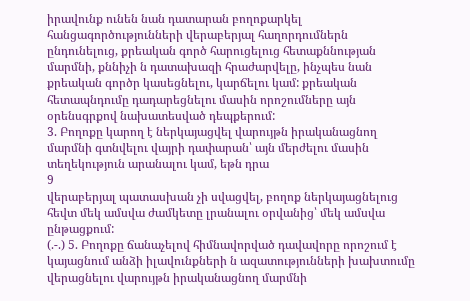իրավունք ունեն նան դատարան բողոքարկել հանցագործությունների վերաբերյալ հաղորդումներն ընդունելուց, քրեական գործ հարուցելուց հետաքննության մարմնի, քննիչի ն դատախազի հրաժարվելը, ինչպես նան քրեական գործր կասեցնելու, կարճելու կամ: քրեական հետապնդումը դադարեցնելու մասին որոշումները այն օրենսգրքով նախատեսված դեպքերում:
3. Բողոքը կարող է ներկայացվել վարույթն իրականացնող մարմնի գտնվելու վայրի դափարան՝ այն մերժելու մասին տեղեկություն արանալու կամ, եթն դրա
9
վերաբերյալ պատասխան չի սվացվել, բողոք ներկայացնելուց հեվտ մեկ ամսվա ժամկետը լրանալու օրվանից՝ մեկ ամսվա ընթացքում:
(.-.) 5. Բողոքը ճանաչելով հիմնավորված դավավորը որոշում է կայացնում անձի իլավունքների ն ազատությունների խախտումը վերացնելու վարույթն իրականացնող մարմնի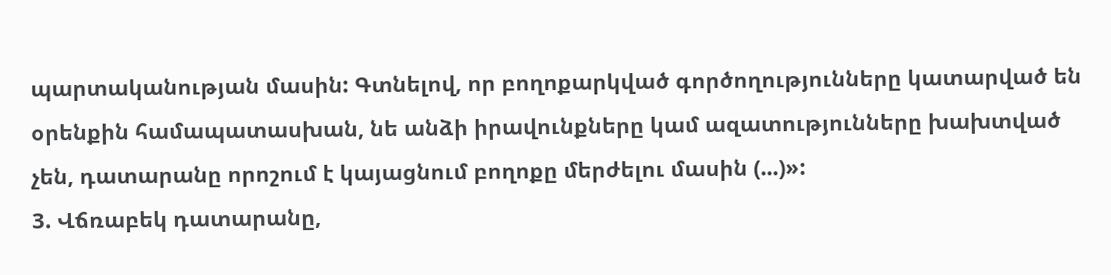պարտականության մասին: Գտնելով, որ բողոքարկված գործողությունները կատարված են օրենքին համապատասխան, նե անձի իրավունքները կամ ազատությունները խախտված չեն, դատարանը որոշում է կայացնում բողոքը մերժելու մասին (...)»:
3. Վճռաբեկ դատարանը,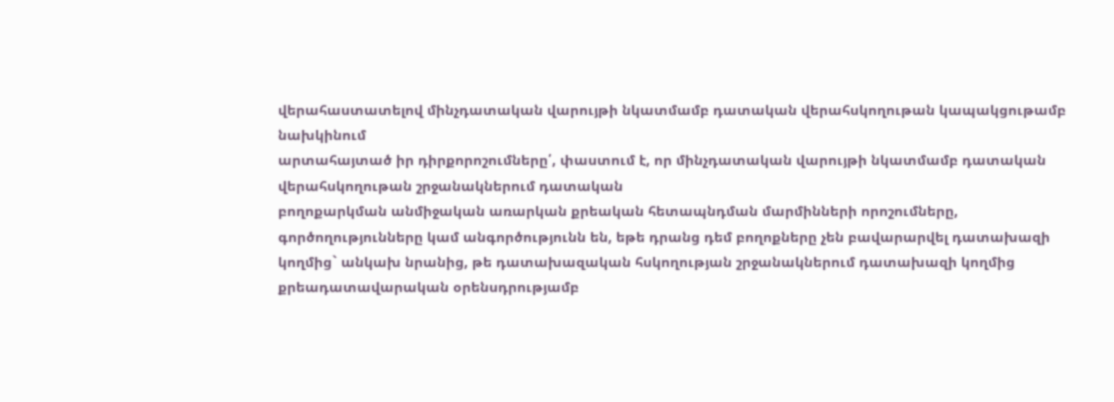վերահաստատելով մինչդատական վարույթի նկատմամբ դատական վերահսկողութան կապակցութամբ նախկինում
արտահայտած իր դիրքորոշումները՛, փաստում է, որ մինչդատական վարույթի նկատմամբ դատական վերահսկողութան շրջանակներում դատական
բողոքարկման անմիջական առարկան քրեական հետապնդման մարմինների որոշումները, գործողությունները կամ անգործությունն են, եթե դրանց դեմ բողոքները չեն բավարարվել դատախազի կողմից` անկախ նրանից, թե դատախազական հսկողության շրջանակներում դատախազի կողմից
քրեադատավարական օրենսդրությամբ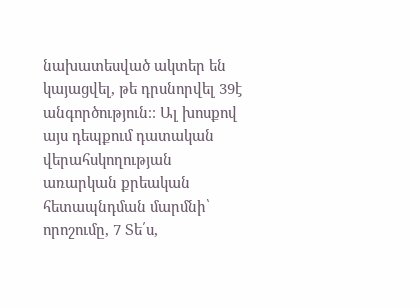նախատեսված ակտեր են կայացվել, թե դրսնորվել 39է անգործություն։։ Ալ խոսքով այս դեպքում դատական վերահսկողության առարկան քրեական հետապնդման մարմնի՝ որոշումը, 7 Տե՛ս,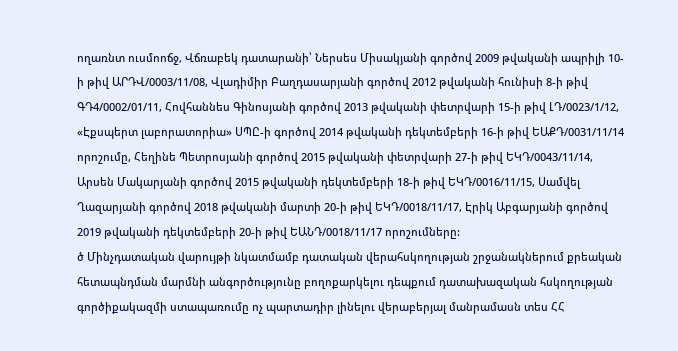ողառնտ ուսմոոճջ, Վճռաբեկ դատարանի՝ Ներսես Միսակյանի գործով 2009 թվականի ապրիլի 10-ի թիվ ԱՐԴՎ/0003/11/08, Վլադիմիր Բաղդասարյանի գործով 2012 թվականի հունիսի 8-ի թիվ ԳԴ4/0002/01/11, Հովհաննես Գինոսյանի գործով 2013 թվականի փետրվարի 15-ի թիվ ԼԴ/0023/1/12, «Էքսպերտ լաբորատորիա» ՍՊԸ-ի գործով 2014 թվականի դեկտեմբերի 16-ի թիվ ԵԱՔԴ/0031/11/14 որոշումը, Հեղինե Պետրոսյանի գործով 2015 թվականի փետրվարի 27-ի թիվ ԵԿԴ/0043/11/14, Արսեն Մակարյանի գործով 2015 թվականի դեկտեմբերի 18-ի թիվ ԵԿԴ/0016/11/15, Սամվել Ղազարյանի գործով 2018 թվականի մարտի 20-ի թիվ ԵԿԴ/0018/11/17, Էրիկ Աբգարյանի գործով 2019 թվականի դեկտեմբերի 20-ի թիվ ԵԱՆԴ/0018/11/17 որոշումները:
ծ Մինչդատական վարույթի նկատմամբ դատական վերահսկողության շրջանակներում քրեական հետապնդման մարմնի անգործությունը բողոքարկելու դեպքում դատախազական հսկողության գործիքակազմի ստապառումը ոչ պարտադիր լինելու վերաբերյալ մանրամասն տես ՀՀ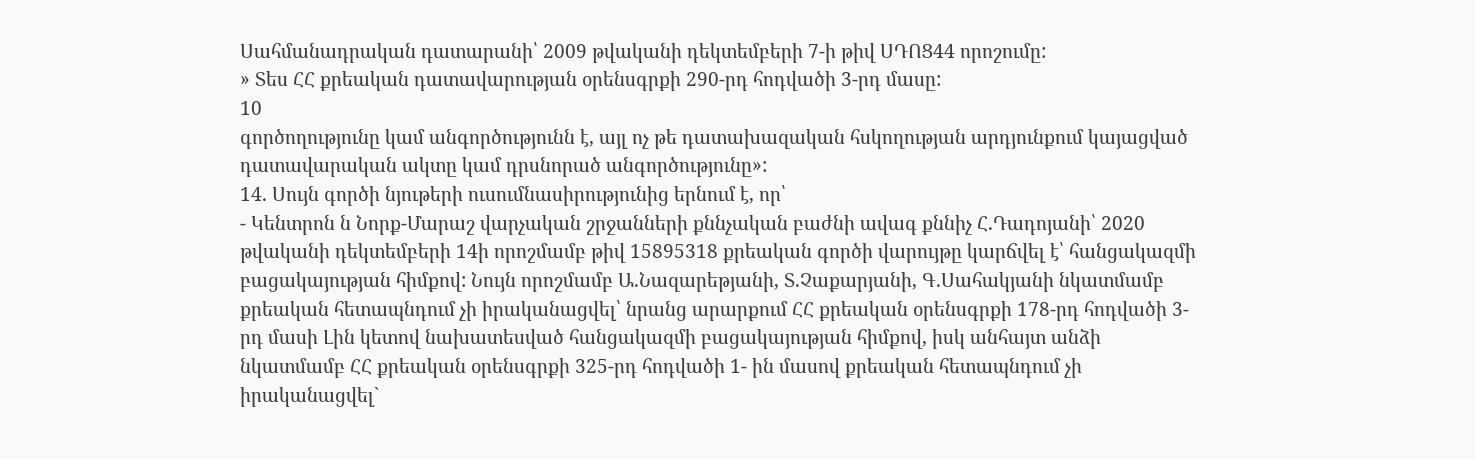Սահմանադրական դատարանի՝ 2009 թվականի դեկտեմբերի 7-ի թիվ ՍԴՈՑ44 որոշումը:
» Տես ՀՀ քրեական դատավարության օրենսգրքի 290-րդ հոդվածի 3-րդ մասը:
10
գործողությունը կամ անգործությունն է, այլ ոչ թե դատախազական հսկողության արդյունքում կայացված դատավարական ակտը կամ դրսնորած անգործությունը»:
14. Սույն գործի նյութերի ուսումնասիրությունից երնում է, որ՝
- Կենտրոն ն Նորք-Մարաշ վարչական շրջանների քննչական բաժնի ավագ քննիչ Հ.Դադոյանի՝ 2020 թվականի դեկտեմբերի 14ի որոշմամբ թիվ 15895318 քրեական գործի վարույթը կարճվել է՝ հանցակազմի բացակայության հիմքով: Նույն որոշմամբ Ա.Նազարեթյանի, Տ.Չաքարյանի, Գ.Սահակյանի նկատմամբ քրեական հետապնդում չի իրականացվել՝ նրանց արարքում ՀՀ քրեական օրենսգրքի 178-րդ հոդվածի 3-րդ մասի Լին կետով նախատեսված հանցակազմի բացակայության հիմքով, իսկ անհայտ անձի նկատմամբ ՀՀ քրեական օրենսգրքի 325-րդ հոդվածի 1- ին մասով քրեական հետապնդում չի իրականացվել`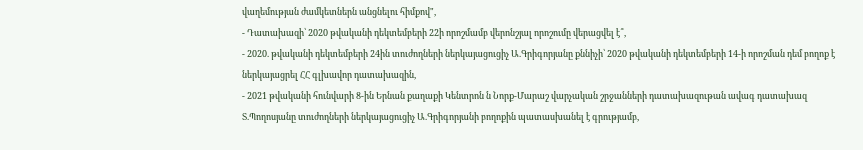վաղեմության ժամկետներն անցնելու հիմքով",
- Դատախազի՝ 2020 թվականի դեկտեմբերի 22ի որոշմամբ վերոնշյալ որոշումը վերացվել է՞,
- 2020. թվականի դեկտեմբերի 24ին տուժողների ներկայացուցիչ Ա.Գրիգորյանը քննիչի՝ 2020 թվականի դեկտեմբերի 14-ի որոշման դեմ բողոք է ներկայացրել ՀՀ գլխավոր դատախազին,
- 2021 թվականի հունվարի 8-ին Երնան քաղաքի Կենտրոն ն Նորք-Մարաշ վարչական շրջանների դատախազութան ավագ դատախազ Տ.Պողոսյանը տուժողների ներկայացուցիչ Ա.Գրիգորյանի բողոքին պատասխանել է գրությամբ,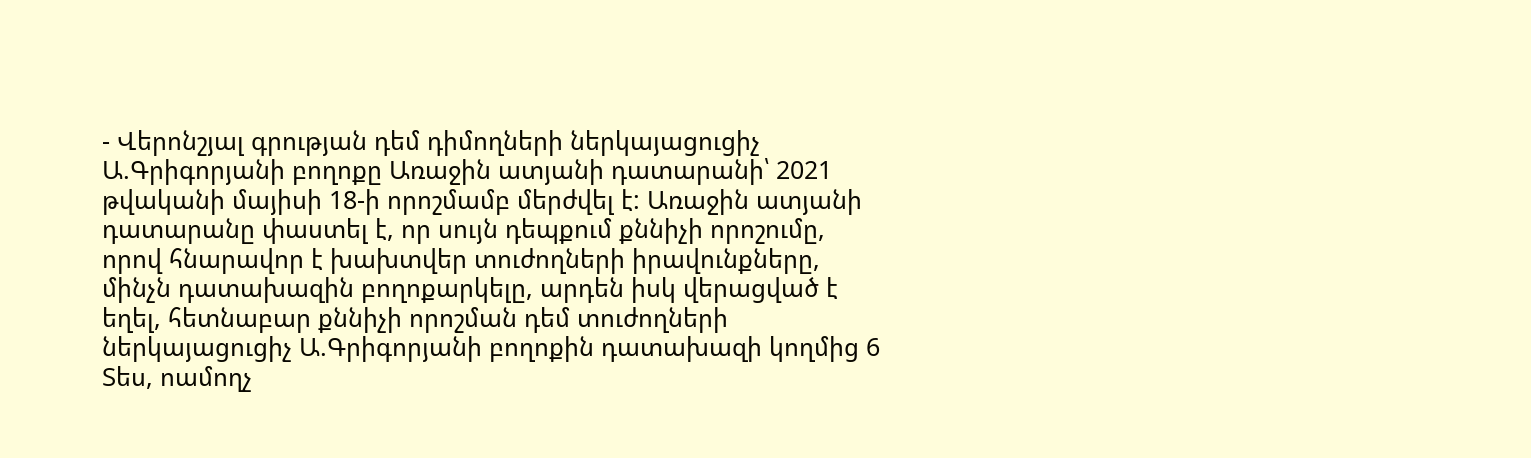- Վերոնշյալ գրության դեմ դիմողների ներկայացուցիչ Ա.Գրիգորյանի բողոքը Առաջին ատյանի դատարանի՝ 2021 թվականի մայիսի 18-ի որոշմամբ մերժվել է: Առաջին ատյանի դատարանը փաստել է, որ սույն դեպքում քննիչի որոշումը, որով հնարավոր է խախտվեր տուժողների իրավունքները, մինչն դատախազին բողոքարկելը, արդեն իսկ վերացված է եղել, հետնաբար քննիչի որոշման դեմ տուժողների ներկայացուցիչ Ա.Գրիգորյանի բողոքին դատախազի կողմից 6 Տես, ոամողչ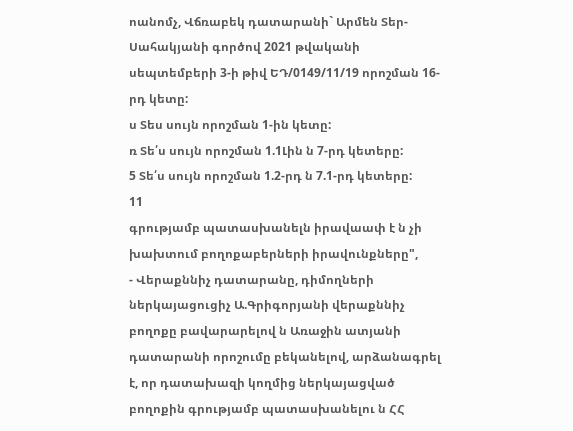ոանոմչ, Վճռաբեկ դատարանի` Արմեն Տեր-Սահակյանի գործով 2021 թվականի սեպտեմբերի 3-ի թիվ ԵԴ/0149/11/19 որոշման 16-րդ կետը:
ս Տես սույն որոշման 1-ին կետը:
ռ Տե՛ս սույն որոշման 1.1Լին ն 7-րդ կետերը:
5 Տե՛ս սույն որոշման 1.2-րդ ն 7.1-րդ կետերը:
11
գրությամբ պատասխանելն իրավաափ է ն չի խախտում բողոքաբերների իրավունքները",
- Վերաքննիչ դատարանը, դիմողների ներկայացուցիչ Ա.Գրիգորյանի վերաքննիչ բողոքը բավարարելով ն Առաջին ատյանի դատարանի որոշումը բեկանելով, արձանագրել է, որ դատախազի կողմից ներկայացված բողոքին գրությամբ պատասխանելու ն ՀՀ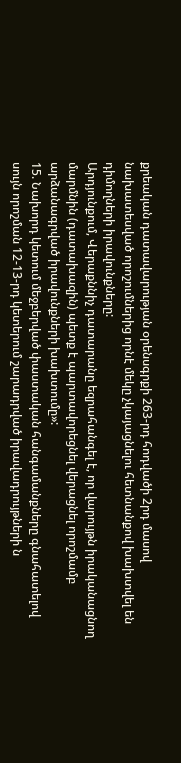քրեական դատավարության օրենսգրքի 263-րդ հոդվածի 2րդ մասով նախատեսված որոշումներից որնէ մեկը չկայացնելու հետնանքով խախտվել են դիմողների իրավունքները:
Արդյունքում, Վերաքննիչ դատարանը եզրահանգել է, որ վարույթն իրականացնող մարմնին (դատախազին) պետք է պարտավորեցնել վերացնել որոշմամբ արձանագրված իրավունքների խախտումը»:
15. Նախորդ կետում մեջբերված փաստական հանգամանքները գնահատելով սույն որոշման 12-13-րդ կետերում շարադրված իրավադրույթների ն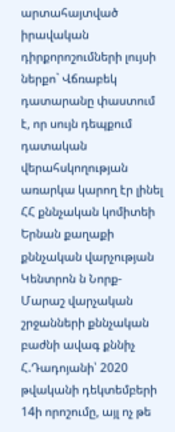արտահայտված իրավական դիրքորոշումների լույսի ներքո` Վճռաբեկ դատարանը փաստում է, որ սույն դեպքում դատական վերահսկողության առարկա կարող էր լինել ՀՀ քննչական կոմիտեի Երնան քաղաքի քննչական վարչության Կենտրոն ն Նորք- Մարաշ վարչական շրջանների քննչական բաժնի ավագ քննիչ Հ.Դադոյանի՝ 2020 թվականի դեկտեմբերի 14ի որոշումը, այլ ոչ թե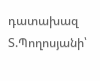դատախազ Տ.Պողոսյանի՝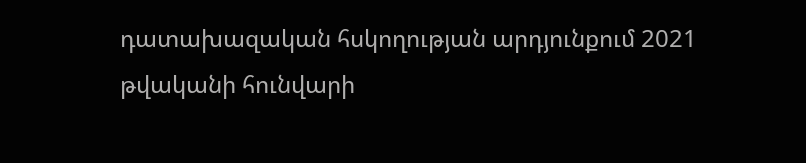դատախազական հսկողության արդյունքում 2021 թվականի հունվարի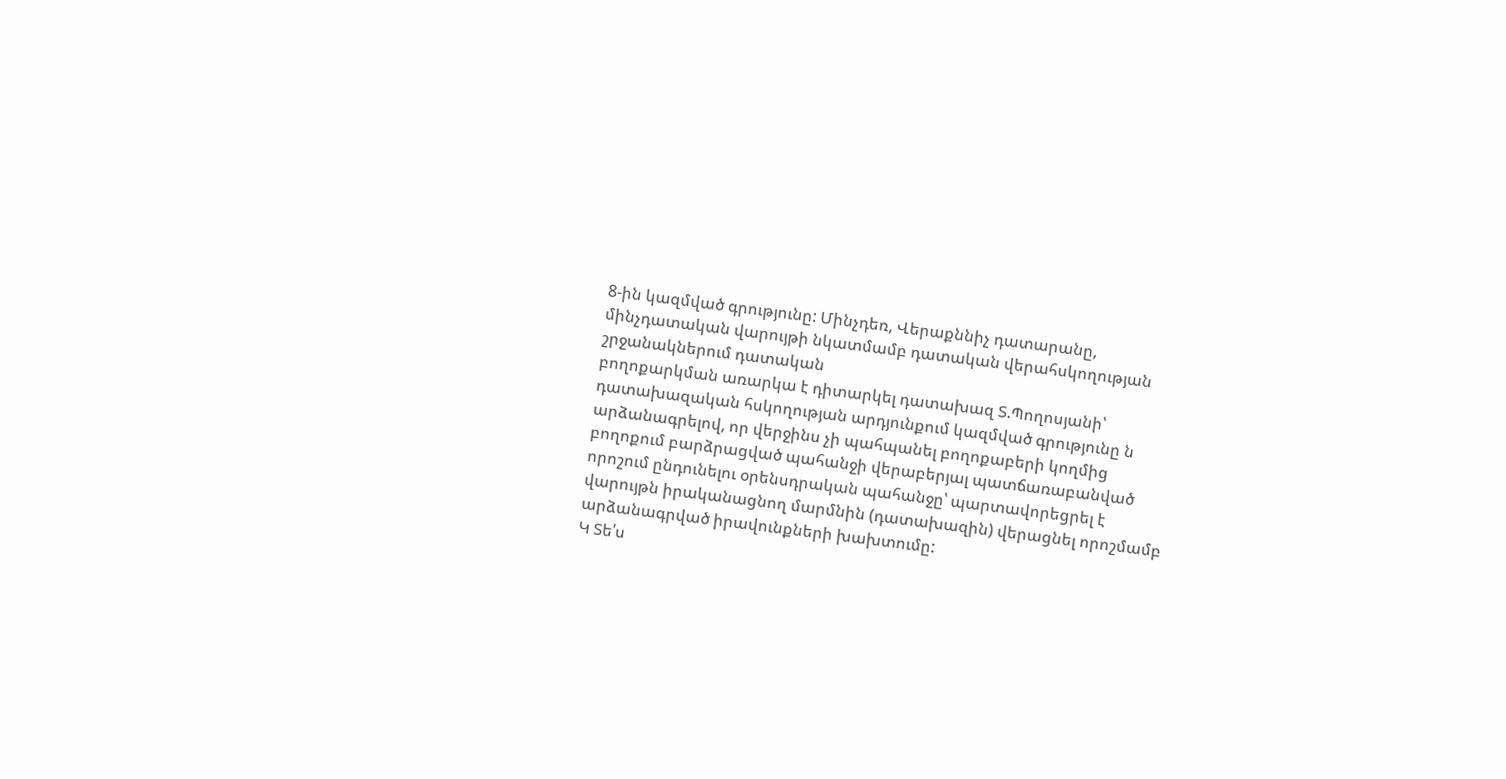8-ին կազմված գրությունը: Մինչդեռ, Վերաքննիչ դատարանը, մինչդատական վարույթի նկատմամբ դատական վերահսկողության շրջանակներում դատական
բողոքարկման առարկա է դիտարկել դատախազ Տ.Պողոսյանի՝ դատախազական հսկողության արդյունքում կազմված գրությունը ն արձանագրելով, որ վերջինս չի պահպանել բողոքաբերի կողմից բողոքում բարձրացված պահանջի վերաբերյալ պատճառաբանված որոշում ընդունելու օրենսդրական պահանջը՝ պարտավորեցրել է վարույթն իրականացնող մարմնին (դատախազին) վերացնել որոշմամբ արձանագրված իրավունքների խախտումը:
Կ Տե՛ս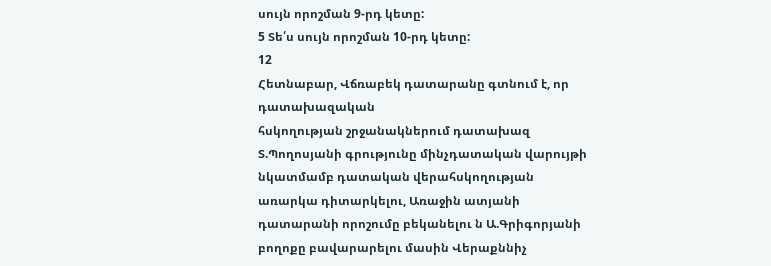սույն որոշման 9-րդ կետը:
5 Տե՛ս սույն որոշման 10-րդ կետը:
12
Հետնաբար, Վճռաբեկ դատարանը գտնում է, որ դատախազական
հսկողության շրջանակներում դատախազ Տ.Պողոսյանի գրությունը մինչդատական վարույթի նկատմամբ դատական վերահսկողության առարկա դիտարկելու, Առաջին ատյանի դատարանի որոշումը բեկանելու ն Ա.Գրիգորյանի բողոքը բավարարելու մասին Վերաքննիչ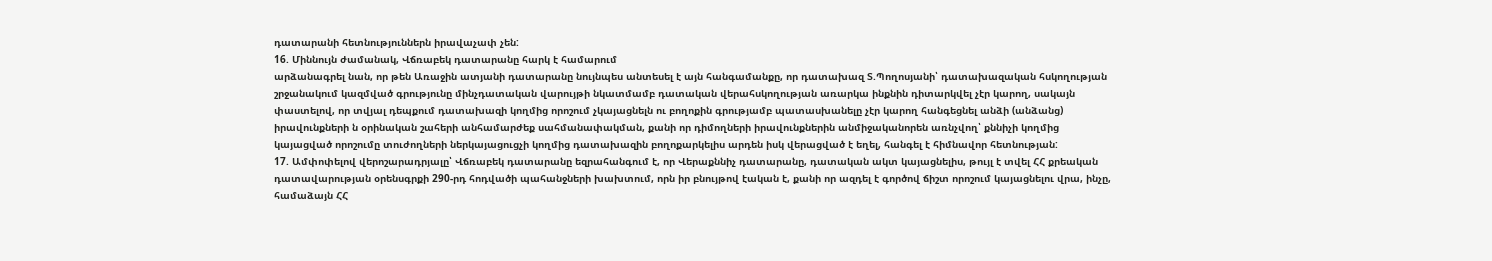դատարանի հետնություններն իրավաչափ չեն:
16. Միննույն ժամանակ, Վճռաբեկ դատարանը հարկ է համարում
արձանագրել նան, որ թեն Առաջին ատյանի դատարանը նույնպես անտեսել է այն հանգամանքը, որ դատախազ Տ.Պողոսյանի՝ դատախազական հսկողության շրջանակում կազմված գրությունը մինչդատական վարույթի նկատմամբ դատական վերահսկողության առարկա ինքնին դիտարկվել չէր կարող, սակայն փաստելով, որ տվյալ դեպքում դատախազի կողմից որոշում չկայացնելն ու բողոքին գրությամբ պատասխանելը չէր կարող հանգեցնել անձի (անձանց) իրավունքների ն օրինական շահերի անհամարժեք սահմանափակման, քանի որ դիմողների իրավունքներին անմիջականորեն առնչվող՝ քննիչի կողմից կայացված որոշումը տուժողների ներկայացուցչի կողմից դատախազին բողոքարկելիս արդեն իսկ վերացված է եղել, հանգել է հիմնավոր հետնության:
17. Ամփոփելով վերոշարադրյալը՝ Վճռաբեկ դատարանը եզրահանգում է, որ Վերաքննիչ դատարանը, դատական ակտ կայացնելիս, թույլ է տվել ՀՀ քրեական դատավարության օրենսգրքի 290-րդ հոդվածի պահանջների խախտում, որն իր բնույթով էական է, քանի որ ազդել է գործով ճիշտ որոշում կայացնելու վրա, ինչը, համաձայն ՀՀ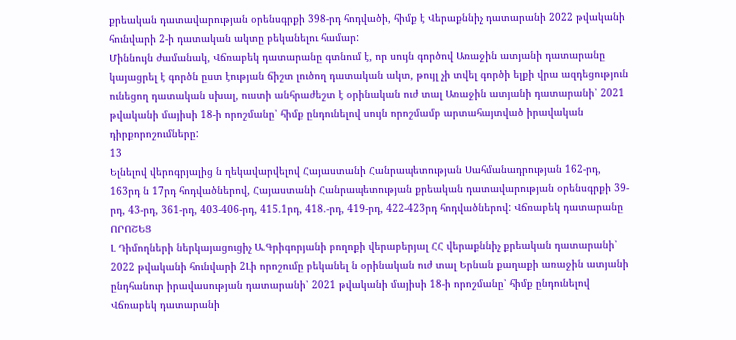քրեական դատավարության օրենսգրքի 398-րդ հոդվածի, հիմք է Վերաքննիչ դատարանի 2022 թվականի հունվարի 2-ի դատական ակտը բեկանելու համար:
Միննույն ժամանակ, Վճռաբեկ դատարանը գտնում է, որ սույն գործով Առաջին ատյանի դատարանը կայացրել է գործն ըստ էության ճիշտ լուծող դատական ակտ, թույլ չի տվել գործի ելքի վրա ազդեցություն ունեցող դատական սխալ, ուստի անհրաժեշտ է օրինական ուժ տալ Առաջին ատյանի դատարանի՝ 2021 թվականի մայիսի 18-ի որոշմանը՝ հիմք ընդունելով սույն որոշմամբ արտահայտված իրավական դիրքորոշումները:
13
Ելնելով վերոգրյալից ն ղեկավարվելով Հայաստանի Հանրապետության Սահմանադրության 162-րդ, 163րդ ն 17րդ հոդվածներով, Հայաստանի Հանրապետության քրեական դատավարության օրենսգրքի 39-րդ, 43-րդ, 361-րդ, 403-406-րդ, 415.1րդ, 418.-րդ, 419-րդ, 422-423րդ հոդվածներով: Վճռաբեկ դատարանը
ՈՐՈՇԵՑ
Լ Դիմողների ներկայացուցիչ Ա.Գրիգորյանի բողոքի վերաբերյալ ՀՀ վերաքննիչ քրեական դատարանի՝ 2022 թվականի հունվարի 2Լի որոշումը բեկանել ն օրինական ուժ տալ Երնան քաղաքի առաջին ատյանի ընդհանուր իրավասության դատարանի՝ 2021 թվականի մայիսի 18-ի որոշմանը՝ հիմք ընդունելով Վճռաբեկ դատարանի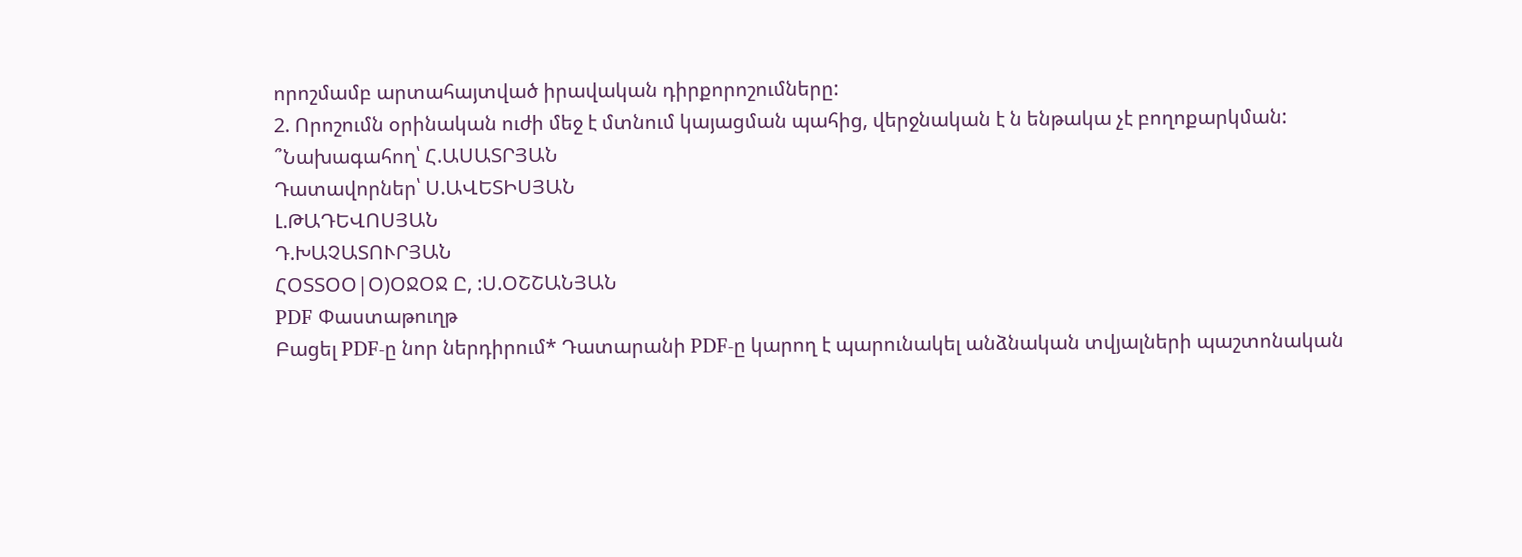որոշմամբ արտահայտված իրավական դիրքորոշումները:
2. Որոշումն օրինական ուժի մեջ է մտնում կայացման պահից, վերջնական է ն ենթակա չէ բողոքարկման:
՞Նախագահող՝ Հ.ԱՍԱՏՐՅԱՆ
Դատավորներ՝ Ս.ԱՎԵՏԻՍՅԱՆ
Լ.ԹԱԴԵՎՈՍՅԱՆ
Դ.ԽԱՉԱՏՈՒՐՅԱՆ
ՀՕՏՏՕՕ|Օ)ՕՋՕՋ Ը, :Ս.ՕՇՇԱՆՅԱՆ
PDF Փաստաթուղթ
Բացել PDF-ը նոր ներդիրում* Դատարանի PDF-ը կարող է պարունակել անձնական տվյալների պաշտոնական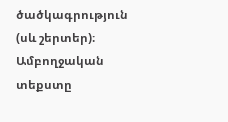ծածկագրություն (սև շերտեր)։ Ամբողջական տեքստը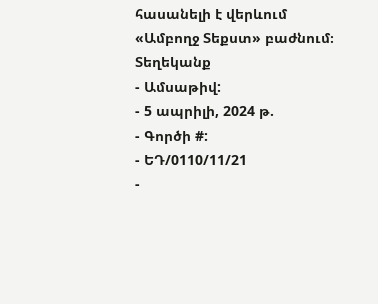հասանելի է վերևում «Ամբողջ Տեքստ» բաժնում։
Տեղեկանք
- Ամսաթիվ:
- 5 ապրիլի, 2024 թ.
- Գործի #:
- ԵԴ/0110/11/21
-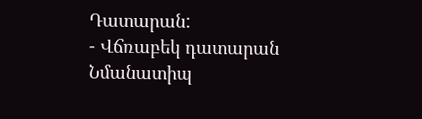Դատարան:
- Վճռաբեկ դատարան
Նմանատիպ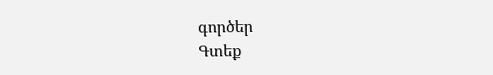գործեր
Գտեք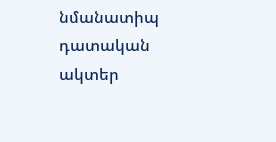նմանատիպ դատական ակտեր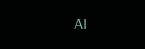AI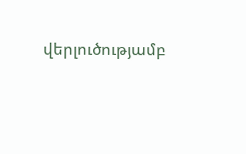վերլուծությամբ